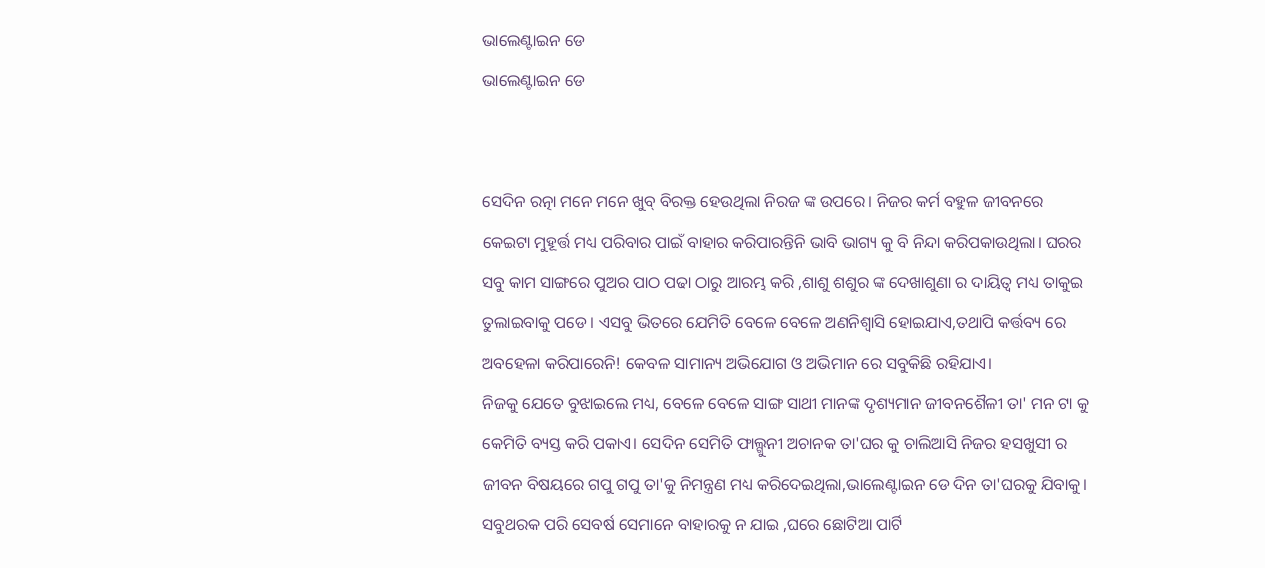ଭାଲେଣ୍ଟାଇନ ଡେ
ଭାଲେଣ୍ଟାଇନ ଡେ


ସେଦିନ ରତ୍ନା ମନେ ମନେ ଖୁବ୍ ବିରକ୍ତ ହେଉଥିଲା ନିରଜ ଙ୍କ ଉପରେ। ନିଜର କର୍ମ ବହୁଳ ଜୀବନରେ କେଇଟା ମୁହୂର୍ତ୍ତ ମଧ୍ୟ ପରିବାର ପାଇଁ ବାହାର କରିପାରନ୍ତିନି ଭାବି ଭାଗ୍ୟ କୁ ବି ନିନ୍ଦା କରିପକାଉଥିଲା। ଘରର ସବୁ କାମ ସାଙ୍ଗରେ ପୁଅର ପାଠ ପଢା ଠାରୁ ଆରମ୍ଭ କରି ,ଶାଶୁ ଶଶୁର ଙ୍କ ଦେଖାଶୁଣା ର ଦାୟିତ୍ୱ ମଧ୍ୟ ତାକୁଇ ତୁଲାଇବାକୁ ପଡେ। ଏସବୁ ଭିତରେ ଯେମିତି ବେଳେ ବେଳେ ଅଣନିଶ୍ଵାସି ହୋଇଯାଏ,ତଥାପି କର୍ତ୍ତବ୍ୟ ରେ ଅବହେଳା କରିପାରେନି! କେବଳ ସାମାନ୍ୟ ଅଭିଯୋଗ ଓ ଅଭିମାନ ରେ ସବୁକିଛି ରହିଯାଏ।
ନିଜକୁ ଯେତେ ବୁଝାଇଲେ ମଧ୍ୟ, ବେଳେ ବେଳେ ସାଙ୍ଗ ସାଥୀ ମାନଙ୍କ ଦୃଶ୍ୟମାନ ଜୀବନଶୈଳୀ ତା' ମନ ଟା କୁ କେମିତି ବ୍ୟସ୍ତ କରି ପକାଏ। ସେଦିନ ସେମିତି ଫାଲ୍ଗୁନୀ ଅଚାନକ ତା'ଘର କୁ ଚାଲିଆସି ନିଜର ହସଖୁସୀ ର ଜୀବନ ବିଷୟରେ ଗପୁ ଗପୁ ତା'କୁ ନିମନ୍ତ୍ରଣ ମଧ୍ୟ କରିଦେଇଥିଲା,ଭାଲେଣ୍ଟାଇନ ଡେ ଦିନ ତା'ଘରକୁ ଯିବାକୁ। ସବୁଥରକ ପରି ସେବର୍ଷ ସେମାନେ ବାହାରକୁ ନ ଯାଇ ,ଘରେ ଛୋଟିଆ ପାର୍ଟି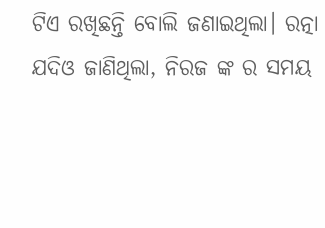ଟିଏ ରଖିଛନ୍ତି ବୋଲି ଜଣାଇଥିଲା। ରତ୍ନା ଯଦିଓ ଜାଣିଥିଲା, ନିରଜ ଙ୍କ ର ସମୟ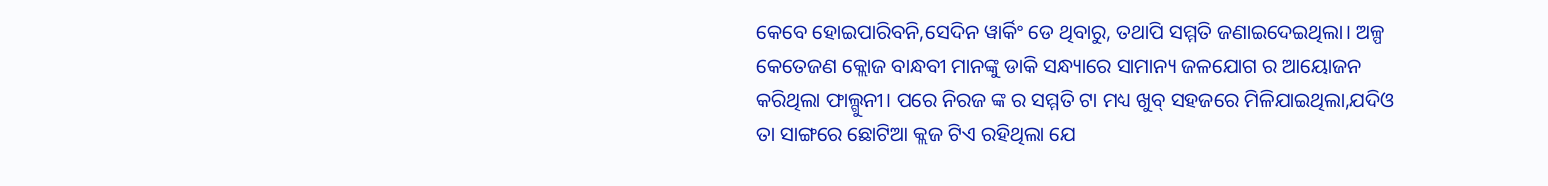କେବେ ହୋଇପାରିବନି,ସେଦିନ ୱାର୍କିଂ ଡେ ଥିବାରୁ, ତଥାପି ସମ୍ମତି ଜଣାଇଦେଇଥିଲା। ଅଳ୍ପ କେତେଜଣ କ୍ଲୋଜ ବାନ୍ଧବୀ ମାନଙ୍କୁ ଡାକି ସନ୍ଧ୍ୟାରେ ସାମାନ୍ୟ ଜଳଯୋଗ ର ଆୟୋଜନ କରିଥିଲା ଫାଲ୍ଗୁନୀ। ପରେ ନିରଜ ଙ୍କ ର ସମ୍ମତି ଟା ମଧ୍ୟ ଖୁବ୍ ସହଜରେ ମିଳିଯାଇଥିଲା,ଯଦିଓ ତା ସାଙ୍ଗରେ ଛୋଟିଆ କ୍ଲଜ ଟିଏ ରହିଥିଲା ଯେ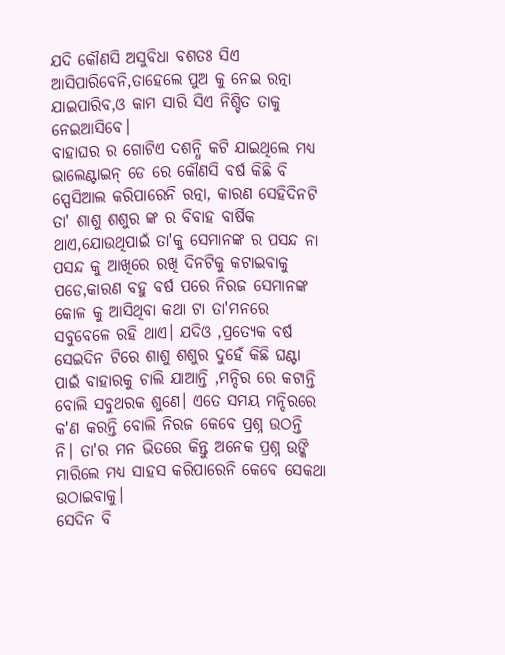ଯଦି କୌଣସି ଅସୁବିଧା ବଶତଃ ସିଏ ଆସିପାରିବେନି,ତାହେଲେ ପୁଅ କୁ ନେଇ ରତ୍ନା ଯାଇପାରିବ,ଓ କାମ ସାରି ସିଏ ନିଶ୍ଚିତ ତାକୁ ନେଇଆସିବେ।
ବାହାଘର ର ଗୋଟିଏ ଦଶନ୍ଧି କଟି ଯାଇଥିଲେ ମଧ୍ୟ ଭାଲେଣ୍ଟାଇନ୍ ଡେ ରେ କୌଣସି ବର୍ଷ କିଛି ବି ସ୍ପେସିଆଲ କରିପାରେନି ରତ୍ନା, କାରଣ ସେହିଦିନଟି ତା' ଶାଶୁ ଶଶୁର ଙ୍କ ର ବିବାହ ବାର୍ଷିକ ଥାଏ,ଯୋଉଥିପାଇଁ ତା'କୁ ସେମାନଙ୍କ ର ପସନ୍ଦ ନା ପସନ୍ଦ କୁ ଆଖିରେ ରଖି ଦିନଟିକୁ କଟାଇବାକୁ ପଡେ,କାରଣ ବହୁ ବର୍ଷ ପରେ ନିରଜ ସେମାନଙ୍କ କୋଳ କୁ ଆସିଥିବା କଥା ଟା ତା'ମନରେ ସବୁବେଳେ ରହି ଥାଏ। ଯଦିଓ ,ପ୍ରତ୍ୟେକ ବର୍ଷ ସେଇଦିନ ଟିରେ ଶାଶୁ ଶଶୁର ଦୁହେଁ କିଛି ଘଣ୍ଟା ପାଇଁ ବାହାରକୁ ଚାଲି ଯାଆନ୍ତି ,ମନ୍ଦିର ରେ କଟାନ୍ତି ବୋଲି ସବୁଥରକ ଶୁଣେ। ଏତେ ସମୟ ମନ୍ଦିରରେ କ'ଣ କରନ୍ତି ବୋଲି ନିରଜ କେବେ ପ୍ରଶ୍ନ ଉଠନ୍ତି ନି। ତା'ର ମନ ଭିତରେ କିନ୍ତୁ ଅନେକ ପ୍ରଶ୍ନ ଉଙ୍କି ମାରିଲେ ମଧ୍ୟ ସାହସ କରିପାରେନି କେବେ ସେକଥା ଉଠାଇବାକୁ।
ସେଦିନ ବି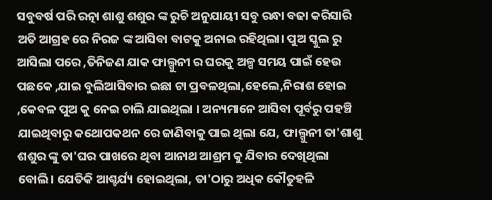ସବୁବର୍ଷ ପରି ରତ୍ନା ଶାଶୁ ଶଶୁର ଙ୍କ ରୁଚି ଅନୁଯାୟୀ ସବୁ ରନ୍ଧା ବଢା କରିସାରି ଅତି ଆଗ୍ରହ ରେ ନିରଜ ଙ୍କ ଆସିବା ବାଟକୁ ଅନାଇ ରହିଥିଲା। ପୁଅ ସ୍କୁଲ ରୁ ଆସିଲା ପରେ ,ତିନିଜଣ ଯାକ ଫାଲ୍ଗୁନୀ ର ଘରକୁ ଅଳ୍ପ ସମୟ ପାଇଁ ହେଉ ପଛକେ ,ଯାଇ ବୁଲିଆସିବାର ଇଛା ଟା ପ୍ରବଳଥିଲା,ହେଲେ,ନିରାଶ ହୋଇ ,କେବଳ ପୁଅ କୁ ନେଇ ଚାଲି ଯାଇଥିଲା । ଅନ୍ୟମାନେ ଆସିବା ପୂର୍ବରୁ ପହଞ୍ଚି ଯାଇଥିବାରୁ କଥୋପକଥନ ରେ ଜାଣିବାକୁ ପାଇ ଥିଲା ଯେ, ଫାଲ୍ଗୁନୀ ତା'ଶାଶୁ ଶଶୁର ଙ୍କୁ ତା'ଘର ପାଖରେ ଥିବା ଆନାଥ ଆଶ୍ରମ କୁ ଯିବାର ଦେଖିଥିଲା ବୋଲି। ଯେତିକି ଆଶ୍ଚର୍ଯ୍ୟ ହୋଇଥିଲା, ତା'ଠାରୁ ଅଧିକ କୌତୁହଳି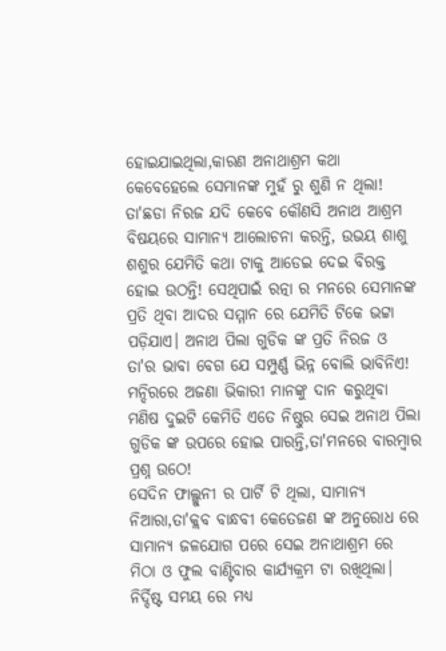ହୋଇଯାଇଥିଲା,କାରଣ ଅନାଥାଶ୍ରମ କଥା କେବେହେଲେ ସେମାନଙ୍କ ମୁହଁ ରୁ ଶୁଣି ନ ଥିଲା! ତା'ଛଡା ନିରଜ ଯଦି କେବେ କୌଣସି ଅନାଥ ଆଶ୍ରମ ବିଷୟରେ ସାମାନ୍ୟ ଆଲୋଚନା କରନ୍ତି, ଉଭୟ ଶାଶୁ ଶଶୁର ଯେମିତି କଥା ଟାକୁ ଆଡେଇ ଦେଇ ବିରକ୍ତ ହୋଇ ଉଠନ୍ତି! ସେଥିପାଇଁ ରତ୍ନା ର ମନରେ ସେମାନଙ୍କ ପ୍ରତି ଥିବା ଆଦର ସମ୍ମାନ ରେ ଯେମିତି ଟିକେ ଭଟ୍ଟା ପଡ଼ିଯାଏ। ଅନାଥ ପିଲା ଗୁଡିକ ଙ୍କ ପ୍ରତି ନିରଜ ଓ ତା'ର ଭାବା ବେଗ ଯେ ସମ୍ପୁର୍ଣ୍ଣ ଭିନ୍ନ ବୋଲି ଭାବିନିଏ! ମନ୍ଦିରରେ ଅଜଣା ଭିକାରୀ ମାନଙ୍କୁ ଦାନ କରୁଥିବା ମଣିଷ ଦୁଇଟି କେମିତି ଏତେ ନିଷ୍ଠୁର ସେଇ ଅନାଥ ପିଲା ଗୁଡିକ ଙ୍କ ଉପରେ ହୋଇ ପାରନ୍ତି,ତା'ମନରେ ବାରମ୍ବାର ପ୍ରଶ୍ନ ଉଠେ!
ସେଦିନ ଫାଲ୍ଗୁନୀ ର ପାର୍ଟି ଟି ଥିଲା, ସାମାନ୍ୟ ନିଆରା,ତା'କ୍ଲବ ବାନ୍ଧବୀ କେତେଜଣ ଙ୍କ ଅନୁରୋଧ ରେ ସାମାନ୍ୟ ଜଳଯୋଗ ପରେ ସେଇ ଅନାଥାଶ୍ରମ ରେ ମିଠା ଓ ଫୁଲ ବାଣ୍ଟିବାର କାର୍ଯ୍ୟକ୍ରମ ଟା ରଖିଥିଲା। ନିର୍ଦ୍ଦିଷ୍ଟ ସମୟ ରେ ମଧ୍ୟ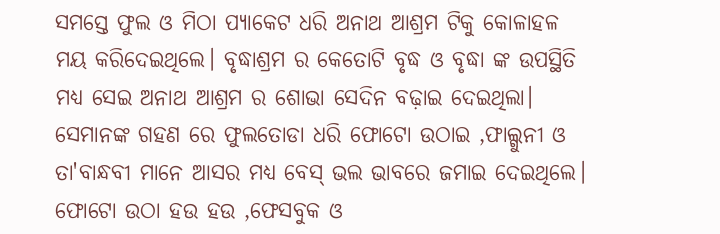ସମସ୍ତେ ଫୁଲ ଓ ମିଠା ପ୍ୟାକେଟ ଧରି ଅନାଥ ଆଶ୍ରମ ଟିକୁ କୋଳାହଳ ମୟ କରିଦେଇଥିଲେ। ବୃଦ୍ଧାଶ୍ରମ ର କେତୋଟି ବୃଦ୍ଧ ଓ ବୃଦ୍ଧା ଙ୍କ ଉପସ୍ଥିତି ମଧ୍ୟ ସେଇ ଅନାଥ ଆଶ୍ରମ ର ଶୋଭା ସେଦିନ ବଢ଼ାଇ ଦେଇଥିଲା। ସେମାନଙ୍କ ଗହଣ ରେ ଫୁଲତୋଡା ଧରି ଫୋଟୋ ଉଠାଇ ,ଫାଲ୍ଗୁନୀ ଓ ତା'ବାନ୍ଧବୀ ମାନେ ଆସର ମଧ୍ୟ ବେସ୍ ଭଲ ଭାବରେ ଜମାଇ ଦେଇଥିଲେ। ଫୋଟୋ ଉଠା ହଉ ହଉ ,ଫେସବୁକ ଓ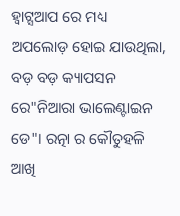ହ୍ଵାଟ୍ସଆପ ରେ ମଧ୍ୟ ଅପଲୋଡ଼ ହୋଇ ଯାଉଥିଲା, ବଡ଼ ବଡ଼ କ୍ୟାପସନ ରେ"ନିଆରା ଭାଲେଣ୍ଟାଇନ ଡେ"। ରତ୍ନା ର କୌତୁହଳି ଆଖି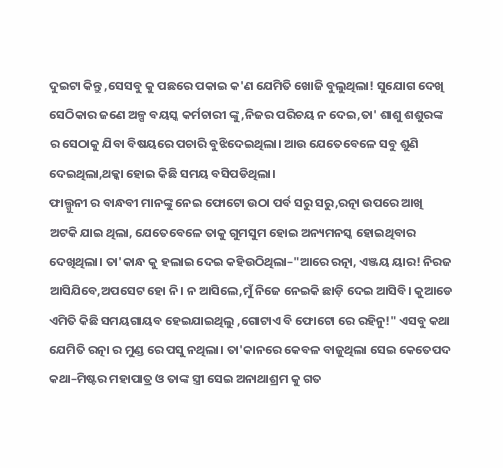ଦୁଇଟା କିନ୍ତୁ ,ସେସବୁ କୁ ପଛରେ ପକାଇ କ'ଣ ଯେମିତି ଖୋଜି ବୁଲୁଥିଲା! ସୁଯୋଗ ଦେଖି ସେଠିକାର ଜଣେ ଅଳ୍ପ ବୟସ୍କ କର୍ମଚାରୀ ଙ୍କୁ,ନିଜର ପରିଚୟ ନ ଦେଇ,ତା' ଶାଶୁ ଶଶୁରଙ୍କ ର ସେଠାକୁ ଯିବା ବିଷୟରେ ପଚାରି ବୁଝିଦେଇଥିଲା। ଆଉ ଯେତେବେଳେ ସବୁ ଶୁଣି ଦେଇଥିଲା,ଥକ୍କା ହୋଇ କିଛି ସମୟ ବସିପଡିଥିଲା।
ଫାଲ୍ଗୁନୀ ର ବାନ୍ଧବୀ ମାନଙ୍କୁ ନେଇ ଫୋଟୋ ଉଠା ପର୍ବ ସରୁ ସରୁ,ରତ୍ନା ଉପରେ ଆଖି ଅଟକି ଯାଇ ଥିଲା, ଯେତେବେଳେ ତାକୁ ଗୁମସୁମ ହୋଇ ଅନ୍ୟମନସ୍କ ହୋଇଥିବାର ଦେଖିଥିଲା। ତା'କାନ୍ଧ କୁ ହଲାଇ ଦେଇ କହିଉଠିଥିଲା–"ଆରେ ରତ୍ନା, ଏଞ୍ଜୟ ୟାର! ନିରଜ ଆସିଯିବେ,ଅପସେଟ ହୋ ନି। ନ ଆସିଲେ,ମୁଁ ନିଜେ ନେଇକି ଛାଡ଼ି ଦେଇ ଆସିବି। କୁଆଡେ ଏମିତି କିଛି ସମୟଗାୟବ ହେଇଯାଇଥିଲୁ ,ଗୋଟାଏ ବି ଫୋଟୋ ରେ ରହିନୁ!" ଏସବୁ କଥା ଯେମିତି ରତ୍ନା ର ମୁଣ୍ଡ ରେ ପସୁ ନଥିଲା। ତା'କାନରେ କେବଳ ବାଜୁଥିଲା ସେଇ କେତେପଦ କଥା–ମିଷ୍ଟର ମହାପାତ୍ର ଓ ତାଙ୍କ ସ୍ତ୍ରୀ ସେଇ ଅନାଥାଶ୍ରମ କୁ ଗତ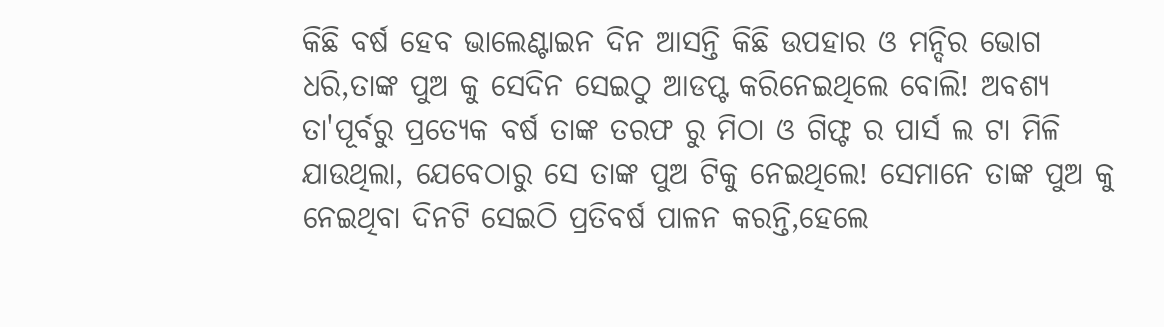କିଛି ବର୍ଷ ହେବ ଭାଲେଣ୍ଟାଇନ ଦିନ ଆସନ୍ତି କିଛି ଉପହାର ଓ ମନ୍ଦିର ଭୋଗ ଧରି,ତାଙ୍କ ପୁଅ କୁ ସେଦିନ ସେଇଠୁ ଆଡପ୍ଟ କରିନେଇଥିଲେ ବୋଲି! ଅବଶ୍ୟ ତା'ପୂର୍ବରୁ ପ୍ରତ୍ୟେକ ବର୍ଷ ତାଙ୍କ ତରଫ ରୁ ମିଠା ଓ ଗିଫ୍ଟ ର ପାର୍ସ ଲ ଟା ମିଳି ଯାଉଥିଲା, ଯେବେଠାରୁ ସେ ତାଙ୍କ ପୁଅ ଟିକୁ ନେଇଥିଲେ! ସେମାନେ ତାଙ୍କ ପୁଅ କୁ ନେଇଥିବା ଦିନଟି ସେଇଠି ପ୍ରତିବର୍ଷ ପାଳନ କରନ୍ତି,ହେଲେ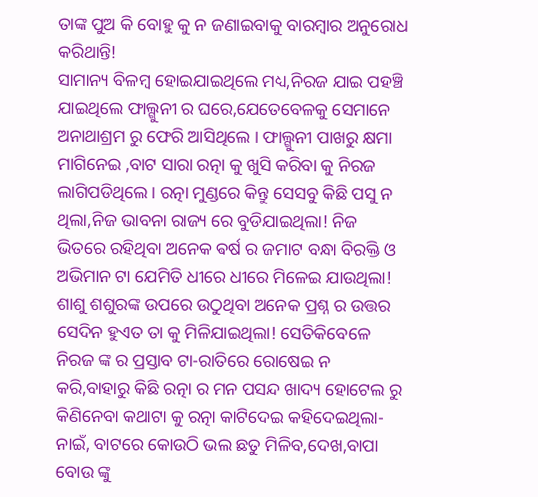ତାଙ୍କ ପୁଅ କି ବୋହୁ କୁ ନ ଜଣାଇବାକୁ ବାରମ୍ବାର ଅନୁରୋଧ କରିଥାନ୍ତି!
ସାମାନ୍ୟ ବିଳମ୍ବ ହୋଇଯାଇଥିଲେ ମଧ୍ୟ,ନିରଜ ଯାଇ ପହଞ୍ଚି ଯାଇଥିଲେ ଫାଲ୍ଗୁନୀ ର ଘରେ,ଯେତେବେଳକୁ ସେମାନେ ଅନାଥାଶ୍ରମ ରୁ ଫେରି ଆସିଥିଲେ । ଫାଲ୍ଗୁନୀ ପାଖରୁ କ୍ଷମା ମାଗିନେଇ ,ବାଟ ସାରା ରତ୍ନା କୁ ଖୁସି କରିବା କୁ ନିରଜ ଲାଗିପଡିଥିଲେ। ରତ୍ନା ମୁଣ୍ଡରେ କିନ୍ତୁ ସେସବୁ କିଛି ପସୁ ନ ଥିଲା,ନିଜ ଭାବନା ରାଜ୍ୟ ରେ ବୁଡିଯାଇଥିଲା! ନିଜ ଭିତରେ ରହିଥିବା ଅନେକ ଵର୍ଷ ର ଜମାଟ ବନ୍ଧା ବିରକ୍ତି ଓ ଅଭିମାନ ଟା ଯେମିତି ଧୀରେ ଧୀରେ ମିଳେଇ ଯାଉଥିଲା! ଶାଶୁ ଶଶୁରଙ୍କ ଉପରେ ଉଠୁଥିବା ଅନେକ ପ୍ରଶ୍ନ ର ଉତ୍ତର ସେଦିନ ହୁଏତ ତା କୁ ମିଳିଯାଇଥିଲା! ସେତିକିବେଳେ ନିରଜ ଙ୍କ ର ପ୍ରସ୍ତାବ ଟା-ରାତିରେ ରୋଷେଇ ନ କରି,ବାହାରୁ କିଛି ରତ୍ନା ର ମନ ପସନ୍ଦ ଖାଦ୍ୟ ହୋଟେଲ ରୁ କିଣିନେବା କଥାଟା କୁ ରତ୍ନା କାଟିଦେଇ କହିଦେଇଥିଲା-ନାଇଁ, ବାଟରେ କୋଉଠି ଭଲ ଛତୁ ମିଳିବ,ଦେଖ,ବାପା ବୋଉ ଙ୍କୁ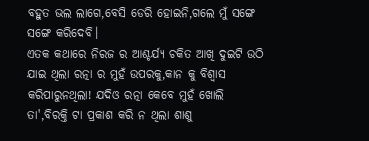ବହୁତ ଭଲ ଲାଗେ,ବେସି ଡେରି ହୋଇନି,ଗଲେ ମୁଁ ସଙ୍ଗେ ସଙ୍ଗେ କରିଦେବି।
ଏତକ କଥାରେ ନିରଜ ର ଆଶ୍ଚର୍ଯ୍ୟ ଚକିତ ଆଖି ଦୁଇଟି ଉଠି ଯାଇ ଥିଲା ରତ୍ନା ର ମୁହଁ ଉପରକୁ,କାନ କୁ ବିଶ୍ଵାସ କରିପାରୁନଥିଲା! ଯଦିଓ ରତ୍ନା କେବେ ମୁହଁ ଖୋଲି ତା',ବିରକ୍ତି ଟା ପ୍ରକାଶ କରି ନ ଥିଲା ଶାଶୁ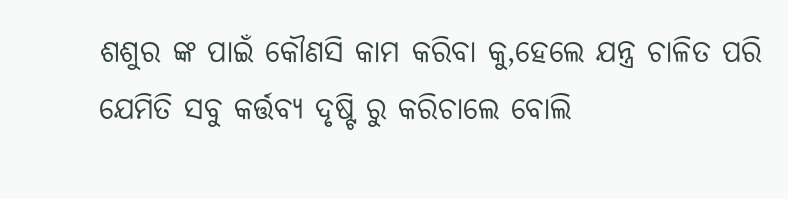ଶଶୁର ଙ୍କ ପାଇଁ କୌଣସି କାମ କରିବା କୁ,ହେଲେ ଯନ୍ତ୍ର ଚାଳିତ ପରି ଯେମିତି ସବୁ କର୍ତ୍ତବ୍ୟ ଦୃଷ୍ଟି ରୁ କରିଚାଲେ ବୋଲି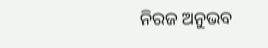ନିରଜ ଅନୁଭବ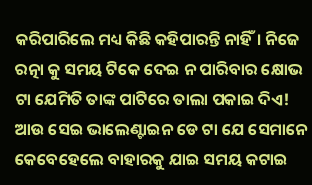କରିପାରିଲେ ମଧ୍ୟ କିଛି କହିପାରନ୍ତି ନାହିଁ। ନିଜେ ରତ୍ନା କୁ ସମୟ ଟିକେ ଦେଇ ନ ପାରିବାର କ୍ଷୋଭ ଟା ଯେମିତି ତାଙ୍କ ପାଟିରେ ତାଲା ପକାଇ ଦିଏ! ଆଉ ସେଇ ଭାଲେଣ୍ଟାଇନ ଡେ ଟା ଯେ ସେମାନେ କେବେହେଲେ ବାହାରକୁ ଯାଇ ସମୟ କଟାଇ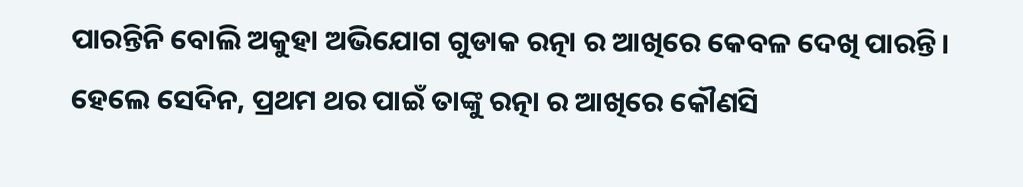ପାରନ୍ତିନି ବୋଲି ଅକୁହା ଅଭିଯୋଗ ଗୁଡାକ ରତ୍ନା ର ଆଖିରେ କେବଳ ଦେଖି ପାରନ୍ତି। ହେଲେ ସେଦିନ, ପ୍ରଥମ ଥର ପାଇଁ ତାଙ୍କୁ ରତ୍ନା ର ଆଖିରେ କୌଣସି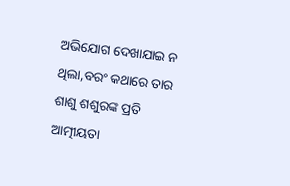ଅଭିଯୋଗ ଦେଖାଯାଇ ନ ଥିଲା,ବରଂ କଥାରେ ତାର ଶାଶୁ ଶଶୁରଙ୍କ ପ୍ରତି ଆତ୍ମୀୟତା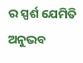ର ସ୍ପର୍ଶ ଯେମିତି ଅନୁଭବ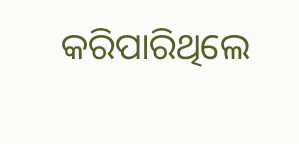କରିପାରିଥିଲେ